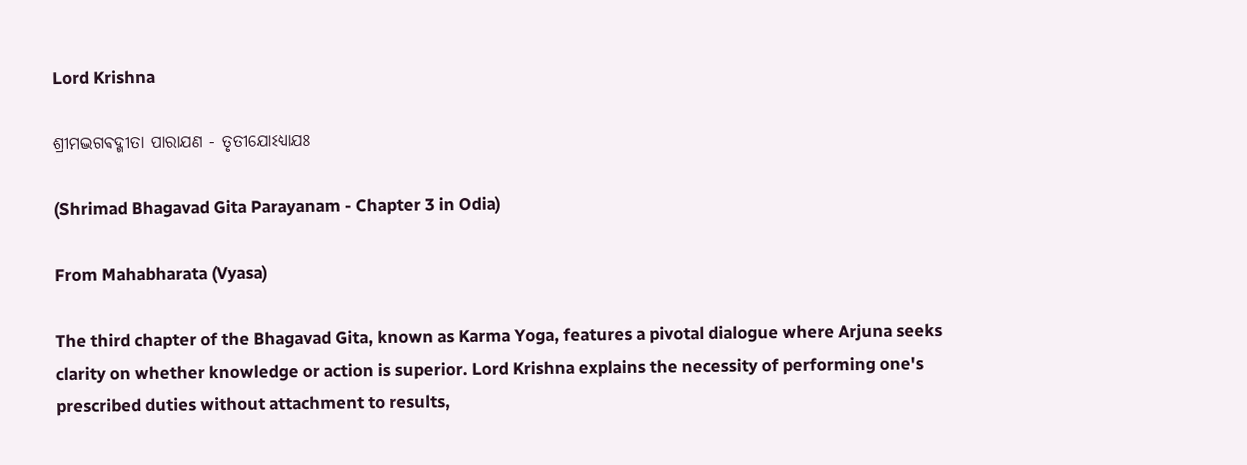Lord Krishna

ଶ୍ରୀମଦ୍ଭଗଵଦ୍ଗୀତା ପାରାଯଣ - ତୃତୀଯୋଽଧ୍ଯାଯଃ

(Shrimad Bhagavad Gita Parayanam - Chapter 3 in Odia)

From Mahabharata (Vyasa)

The third chapter of the Bhagavad Gita, known as Karma Yoga, features a pivotal dialogue where Arjuna seeks clarity on whether knowledge or action is superior. Lord Krishna explains the necessity of performing one's prescribed duties without attachment to results,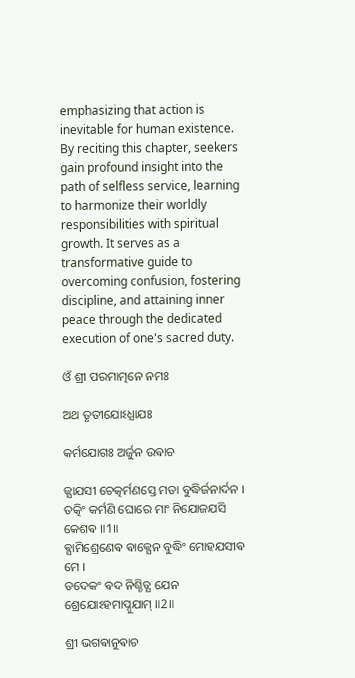emphasizing that action is inevitable for human existence. By reciting this chapter, seekers gain profound insight into the path of selfless service, learning to harmonize their worldly responsibilities with spiritual growth. It serves as a transformative guide to overcoming confusion, fostering discipline, and attaining inner peace through the dedicated execution of one's sacred duty.

ଓଁ ଶ୍ରୀ ପରମାତ୍ମନେ ନମଃ

ଅଥ ତୃତୀଯୋଽଧ୍ଯାଯଃ

କର୍ମଯୋଗଃ ଅର୍ଜୁନ ଉଵାଚ

ଜ୍ଯାଯସୀ ଚେତ୍କର୍ମଣସ୍ତେ ମତା ବୁଦ୍ଧିର୍ଜନାର୍ଦନ ।
ତତ୍କିଂ କର୍ମଣି ଘୋରେ ମାଂ ନିଯୋଜଯସି କେଶଵ ॥1॥
ଵ୍ଯାମିଶ୍ରେଣେଵ ଵାକ୍ଯେନ ବୁଦ୍ଧିଂ ମୋହଯସୀଵ ମେ ।
ତଦେକଂ ଵଦ ନିଶ୍ଚିତ୍ଯ ଯେନ ଶ୍ରେଯୋଽହମାପ୍ନୁଯାମ୍ ॥2॥

ଶ୍ରୀ ଭଗଵାନୁଵାଚ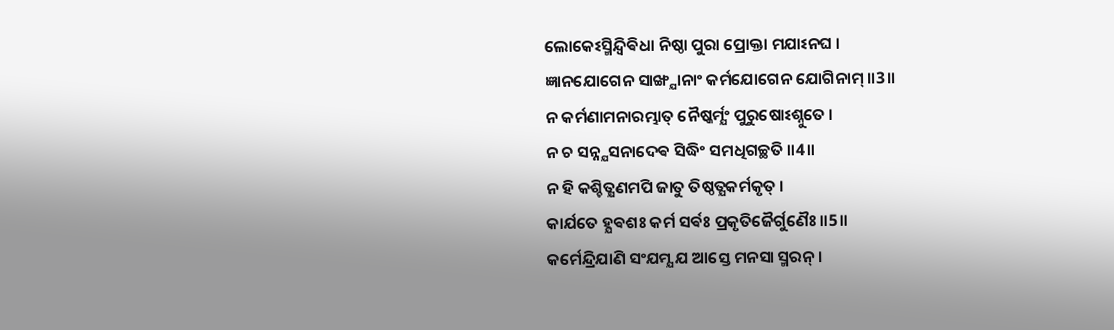ଲୋକେଽସ୍ମିନ୍ଦ୍ଵିଵିଧା ନିଷ୍ଠା ପୁରା ପ୍ରୋକ୍ତା ମଯାଽନଘ ।
ଜ୍ଞାନଯୋଗେନ ସାଙ୍ଖ୍ଯାନାଂ କର୍ମଯୋଗେନ ଯୋଗିନାମ୍ ॥3॥
ନ କର୍ମଣାମନାରମ୍ଭାତ୍ ନୈଷ୍କର୍ମ୍ଯଂ ପୁରୁଷୋଽଶ୍ନୁତେ ।
ନ ଚ ସନ୍ନ୍ଯସନାଦେଵ ସିଦ୍ଧିଂ ସମଧିଗଚ୍ଛତି ॥4॥
ନ ହି କଶ୍ଚିତ୍କ୍ଷଣମପି ଜାତୁ ତିଷ୍ଠତ୍ଯକର୍ମକୃତ୍ ।
କାର୍ଯତେ ହ୍ଯଵଶଃ କର୍ମ ସର୍ଵଃ ପ୍ରକୃତିଜୈର୍ଗୁଣୈଃ ॥5॥
କର୍ମେନ୍ଦ୍ରିଯାଣି ସଂଯମ୍ଯ ଯ ଆସ୍ତେ ମନସା ସ୍ମରନ୍ ।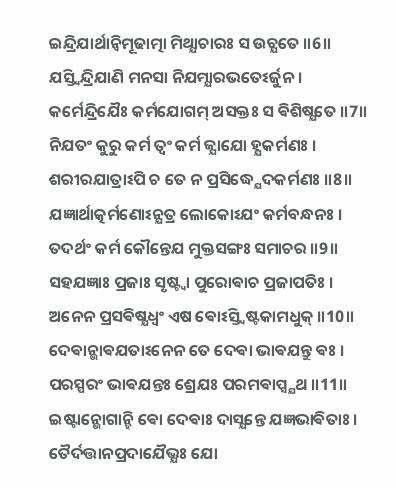ଇନ୍ଦ୍ରିଯାର୍ଥାନ୍ଵିମୂଢାତ୍ମା ମିଥ୍ଯାଚାରଃ ସ ଉଚ୍ଯତେ ॥6॥
ଯସ୍ତ୍ଵିନ୍ଦ୍ରିଯାଣି ମନସା ନିଯମ୍ଯାରଭତେଽର୍ଜୁନ ।
କର୍ମେନ୍ଦ୍ରିଯୈଃ କର୍ମଯୋଗମ୍ ଅସକ୍ତଃ ସ ଵିଶିଷ୍ଯତେ ॥7॥
ନିଯତଂ କୁରୁ କର୍ମ ତ୍ଵଂ କର୍ମ ଜ୍ଯାଯୋ ହ୍ଯକର୍ମଣଃ ।
ଶରୀରଯାତ୍ରାଽପି ଚ ତେ ନ ପ୍ରସିଦ୍ଧ୍ଯେଦକର୍ମଣଃ ॥8॥
ଯଜ୍ଞାର୍ଥାତ୍କର୍ମଣୋଽନ୍ଯତ୍ର ଲୋକୋଽଯଂ କର୍ମବନ୍ଧନଃ ।
ତଦର୍ଥଂ କର୍ମ କୌନ୍ତେଯ ମୁକ୍ତସଙ୍ଗଃ ସମାଚର ॥9॥
ସହଯଜ୍ଞାଃ ପ୍ରଜାଃ ସୃଷ୍ଟ୍ଵା ପୁରୋଵାଚ ପ୍ରଜାପତିଃ ।
ଅନେନ ପ୍ରସଵିଷ୍ଯଧ୍ଵଂ ଏଷ ଵୋଽସ୍ତ୍ଵିଷ୍ଟକାମଧୁକ୍ ॥10॥
ଦେଵାନ୍ଭାଵଯତାଽନେନ ତେ ଦେଵା ଭାଵଯନ୍ତୁ ଵଃ ।
ପରସ୍ପରଂ ଭାଵଯନ୍ତଃ ଶ୍ରେଯଃ ପରମଵାପ୍ସ୍ଯଥ ॥11॥
ଇଷ୍ଟାନ୍ଭୋଗାନ୍ହି ଵୋ ଦେଵାଃ ଦାସ୍ଯନ୍ତେ ଯଜ୍ଞଭାଵିତାଃ ।
ତୈର୍ଦତ୍ତାନପ୍ରଦାଯୈଭ୍ଯଃ ଯୋ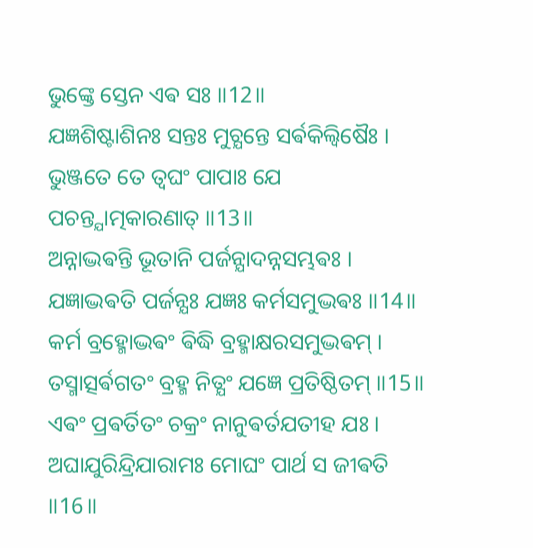ଭୁଙ୍କ୍ତେ ସ୍ତେନ ଏଵ ସଃ ॥12॥
ଯଜ୍ଞଶିଷ୍ଟାଶିନଃ ସନ୍ତଃ ମୁଚ୍ଯନ୍ତେ ସର୍ଵକିଲ୍ବିଷୈଃ ।
ଭୁଞ୍ଜତେ ତେ ତ୍ଵଘଂ ପାପାଃ ଯେ ପଚନ୍ତ୍ଯାତ୍ମକାରଣାତ୍ ॥13॥
ଅନ୍ନାଦ୍ଭଵନ୍ତି ଭୂତାନି ପର୍ଜନ୍ଯାଦନ୍ନସମ୍ଭଵଃ ।
ଯଜ୍ଞାଦ୍ଭଵତି ପର୍ଜନ୍ଯଃ ଯଜ୍ଞଃ କର୍ମସମୁଦ୍ଭଵଃ ॥14॥
କର୍ମ ବ୍ରହ୍ମୋଦ୍ଭଵଂ ଵିଦ୍ଧି ବ୍ରହ୍ମାକ୍ଷରସମୁଦ୍ଭଵମ୍ ।
ତସ୍ମାତ୍ସର୍ଵଗତଂ ବ୍ରହ୍ମ ନିତ୍ଯଂ ଯଜ୍ଞେ ପ୍ରତିଷ୍ଠିତମ୍ ॥15॥
ଏଵଂ ପ୍ରଵର୍ତିତଂ ଚକ୍ରଂ ନାନୁଵର୍ତଯତୀହ ଯଃ ।
ଅଘାଯୁରିନ୍ଦ୍ରିଯାରାମଃ ମୋଘଂ ପାର୍ଥ ସ ଜୀଵତି ॥16॥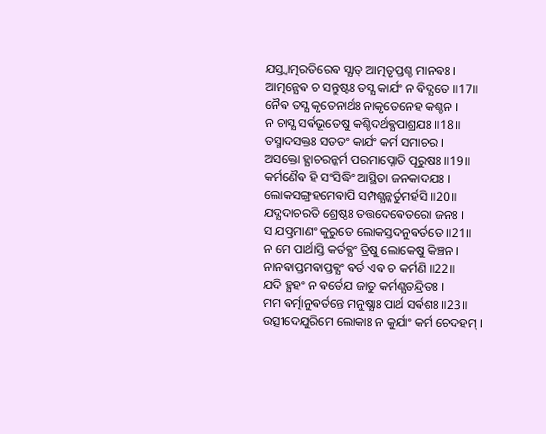ଯସ୍ତ୍ଵାତ୍ମରତିରେଵ ସ୍ଯାତ୍ ଆତ୍ମତୃପ୍ତଶ୍ଚ ମାନଵଃ ।
ଆତ୍ମନ୍ଯେଵ ଚ ସନ୍ତୁଷ୍ଟଃ ତସ୍ଯ କାର୍ଯଂ ନ ଵିଦ୍ଯତେ ॥17॥
ନୈଵ ତସ୍ଯ କୃତେନାର୍ଥଃ ନାକୃତେନେହ କଶ୍ଚନ ।
ନ ଚାସ୍ଯ ସର୍ଵଭୂତେଷୁ କଶ୍ଚିଦର୍ଥଵ୍ଯପାଶ୍ରଯଃ ॥18॥
ତସ୍ମାଦସକ୍ତଃ ସତତଂ କାର୍ଯଂ କର୍ମ ସମାଚର ।
ଅସକ୍ତୋ ହ୍ଯାଚରନ୍କର୍ମ ପରମାପ୍ନୋତି ପୂରୁଷଃ ॥19॥
କର୍ମଣୈଵ ହି ସଂସିଦ୍ଧିଂ ଆସ୍ଥିତା ଜନକାଦଯଃ ।
ଲୋକସଙ୍ଗ୍ରହମେଵାପି ସମ୍ପଶ୍ଯନ୍କର୍ତୁମର୍ହସି ॥20॥
ଯଦ୍ଯଦାଚରତି ଶ୍ରେଷ୍ଠଃ ତତ୍ତଦେଵେତରୋ ଜନଃ ।
ସ ଯତ୍ପ୍ରମାଣଂ କୁରୁତେ ଲୋକସ୍ତଦନୁଵର୍ତତେ ॥21॥
ନ ମେ ପାର୍ଥାସ୍ତି କର୍ତଵ୍ଯଂ ତ୍ରିଷୁ ଲୋକେଷୁ କିଞ୍ଚନ ।
ନାନଵାପ୍ତମଵାପ୍ତଵ୍ଯଂ ଵର୍ତ ଏଵ ଚ କର୍ମଣି ॥22॥
ଯଦି ହ୍ଯହଂ ନ ଵର୍ତେଯ ଜାତୁ କର୍ମଣ୍ଯତନ୍ଦ୍ରିତଃ ।
ମମ ଵର୍ତ୍ମାନୁଵର୍ତନ୍ତେ ମନୁଷ୍ଯାଃ ପାର୍ଥ ସର୍ଵଶଃ ॥23॥
ଉତ୍ସୀଦେଯୁରିମେ ଲୋକାଃ ନ କୁର୍ଯାଂ କର୍ମ ଚେଦହମ୍ ।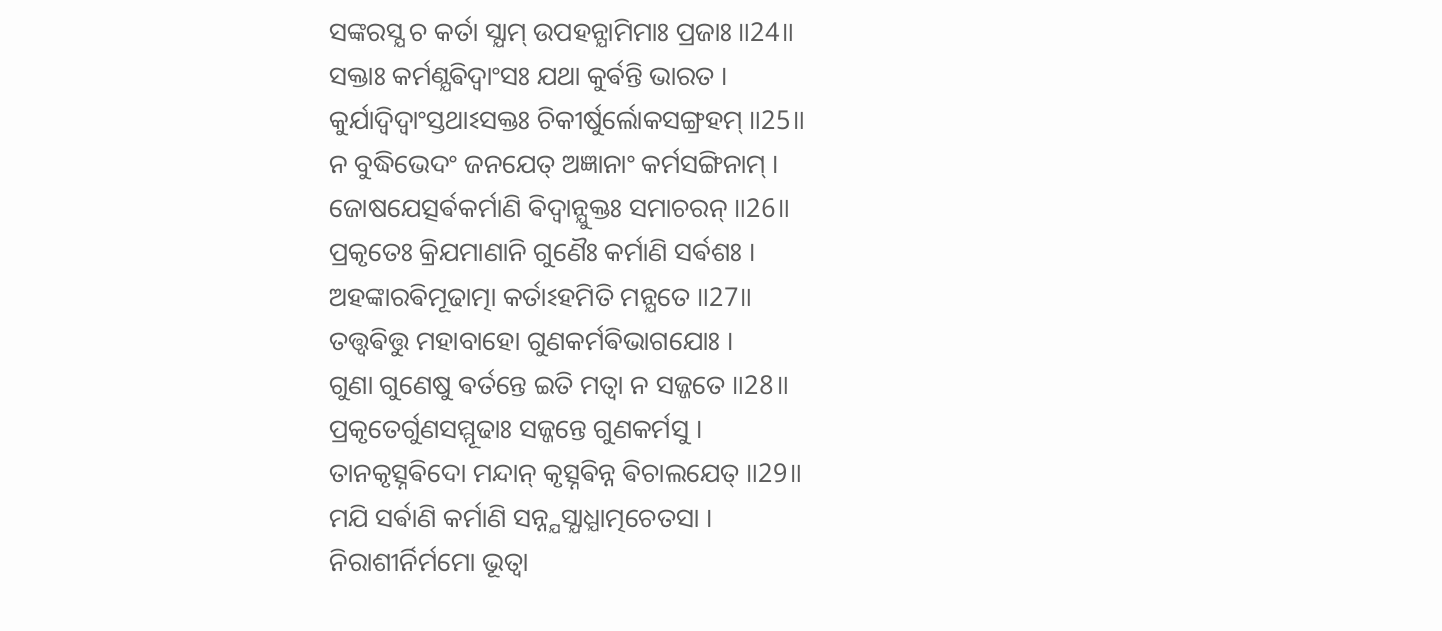ସଙ୍କରସ୍ଯ ଚ କର୍ତା ସ୍ଯାମ୍ ଉପହନ୍ଯାମିମାଃ ପ୍ରଜାଃ ॥24॥
ସକ୍ତାଃ କର୍ମଣ୍ଯଵିଦ୍ଵାଂସଃ ଯଥା କୁର୍ଵନ୍ତି ଭାରତ ।
କୁର୍ଯାଦ୍ଵିଦ୍ଵାଂସ୍ତଥାଽସକ୍ତଃ ଚିକୀର୍ଷୁର୍ଲୋକସଙ୍ଗ୍ରହମ୍ ॥25॥
ନ ବୁଦ୍ଧିଭେଦଂ ଜନଯେତ୍ ଅଜ୍ଞାନାଂ କର୍ମସଙ୍ଗିନାମ୍ ।
ଜୋଷଯେତ୍ସର୍ଵକର୍ମାଣି ଵିଦ୍ଵାନ୍ଯୁକ୍ତଃ ସମାଚରନ୍ ॥26॥
ପ୍ରକୃତେଃ କ୍ରିଯମାଣାନି ଗୁଣୈଃ କର୍ମାଣି ସର୍ଵଶଃ ।
ଅହଙ୍କାରଵିମୂଢାତ୍ମା କର୍ତାଽହମିତି ମନ୍ଯତେ ॥27॥
ତତ୍ତ୍ଵଵିତ୍ତୁ ମହାବାହୋ ଗୁଣକର୍ମଵିଭାଗଯୋଃ ।
ଗୁଣା ଗୁଣେଷୁ ଵର୍ତନ୍ତେ ଇତି ମତ୍ଵା ନ ସଜ୍ଜତେ ॥28॥
ପ୍ରକୃତେର୍ଗୁଣସମ୍ମୂଢାଃ ସଜ୍ଜନ୍ତେ ଗୁଣକର୍ମସୁ ।
ତାନକୃତ୍ସ୍ନଵିଦୋ ମନ୍ଦାନ୍ କୃତ୍ସ୍ନଵିନ୍ନ ଵିଚାଲଯେତ୍ ॥29॥
ମଯି ସର୍ଵାଣି କର୍ମାଣି ସନ୍ନ୍ଯସ୍ଯାଧ୍ଯାତ୍ମଚେତସା ।
ନିରାଶୀର୍ନିର୍ମମୋ ଭୂତ୍ଵା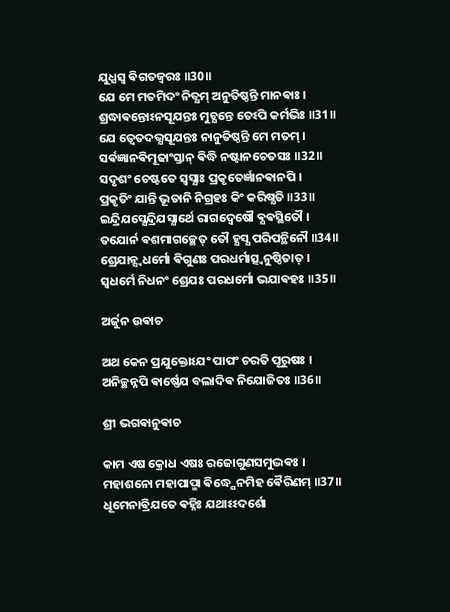ଯୁଧ୍ଯସ୍ଵ ଵିଗତଜ୍ଵରଃ ॥30॥
ଯେ ମେ ମତମିଦଂ ନିତ୍ଯମ୍ ଅନୁତିଷ୍ଠନ୍ତି ମାନଵାଃ ।
ଶ୍ରଦ୍ଧାଵନ୍ତୋଽନସୂଯନ୍ତଃ ମୁଚ୍ଯନ୍ତେ ତେଽପି କର୍ମଭିଃ ॥31॥
ଯେ ତ୍ଵେତଦଭ୍ଯସୂଯନ୍ତଃ ନାନୁତିଷ୍ଠନ୍ତି ମେ ମତମ୍ ।
ସର୍ଵଜ୍ଞାନଵିମୂଢାଂସ୍ତାନ୍ ଵିଦ୍ଧି ନଷ୍ଟାନଚେତସଃ ॥32॥
ସଦୃଶଂ ଚେଷ୍ଟତେ ସ୍ଵସ୍ଯାଃ ପ୍ରକୃତେର୍ଜ୍ଞାନଵାନପି ।
ପ୍ରକୃତିଂ ଯାନ୍ତି ଭୂତାନି ନିଗ୍ରହଃ କିଂ କରିଷ୍ଯତି ॥33॥
ଇନ୍ଦ୍ରିଯସ୍ଯେନ୍ଦ୍ରିଯସ୍ଯାର୍ଥେ ରାଗଦ୍ଵେଷୌ ଵ୍ଯଵସ୍ଥିତୌ ।
ତଯୋର୍ନ ଵଶମାଗଚ୍ଛେତ୍ ତୌ ହ୍ଯସ୍ଯ ପରିପନ୍ଥିନୌ ॥34॥
ଶ୍ରେଯାନ୍ସ୍ଵଧର୍ମୋ ଵିଗୁଣଃ ପରଧର୍ମାତ୍ସ୍ଵନୁଷ୍ଠିତାତ୍ ।
ସ୍ଵଧର୍ମେ ନିଧନଂ ଶ୍ରେଯଃ ପରଧର୍ମୋ ଭଯାଵହଃ ॥35॥

ଅର୍ଜୁନ ଉଵାଚ

ଅଥ କେନ ପ୍ରଯୁକ୍ତୋଽଯଂ ପାପଂ ଚରତି ପୂରୁଷଃ ।
ଅନିଚ୍ଛନ୍ନପି ଵାର୍ଷ୍ଣେଯ ବଲାଦିଵ ନିଯୋଜିତଃ ॥36॥

ଶ୍ରୀ ଭଗଵାନୁଵାଚ

କାମ ଏଷ କ୍ରୋଧ ଏଷଃ ରଜୋଗୁଣସମୁଦ୍ଭଵଃ ।
ମହାଶନୋ ମହାପାପ୍ମା ଵିଦ୍ଧ୍ଯେନମିହ ଵୈରିଣମ୍ ॥37॥
ଧୂମେନାଵ୍ରିଯତେ ଵହ୍ନିଃ ଯଥାଽଽଦର୍ଶୋ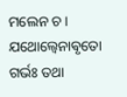ମଲେନ ଚ ।
ଯଥୋଲ୍ବେନାଵୃତୋ ଗର୍ଭଃ ତଥା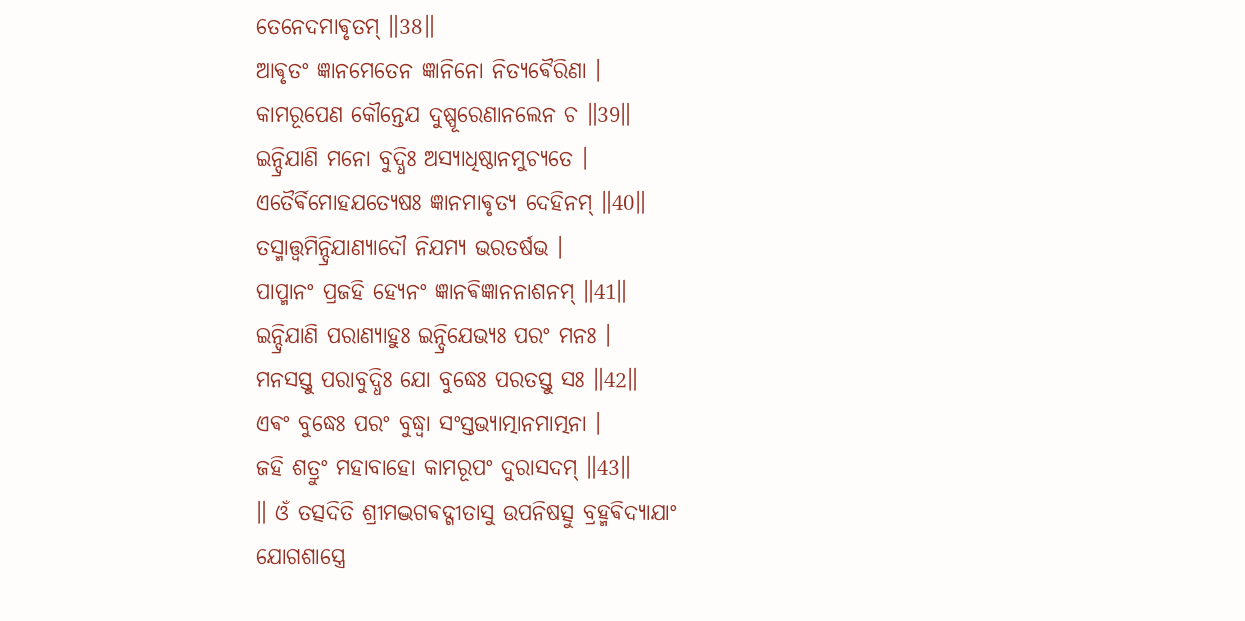ତେନେଦମାଵୃତମ୍ ॥38॥
ଆଵୃତଂ ଜ୍ଞାନମେତେନ ଜ୍ଞାନିନୋ ନିତ୍ଯଵୈରିଣା ।
କାମରୂପେଣ କୌନ୍ତେଯ ଦୁଷ୍ପୂରେଣାନଲେନ ଚ ॥39॥
ଇନ୍ଦ୍ରିଯାଣି ମନୋ ବୁଦ୍ଧିଃ ଅସ୍ଯାଧିଷ୍ଠାନମୁଚ୍ଯତେ ।
ଏତୈର୍ଵିମୋହଯତ୍ଯେଷଃ ଜ୍ଞାନମାଵୃତ୍ଯ ଦେହିନମ୍ ॥40॥
ତସ୍ମାତ୍ତ୍ଵମିନ୍ଦ୍ରିଯାଣ୍ଯାଦୌ ନିଯମ୍ଯ ଭରତର୍ଷଭ ।
ପାପ୍ମାନଂ ପ୍ରଜହି ହ୍ଯେନଂ ଜ୍ଞାନଵିଜ୍ଞାନନାଶନମ୍ ॥41॥
ଇନ୍ଦ୍ରିଯାଣି ପରାଣ୍ଯାହୁଃ ଇନ୍ଦ୍ରିଯେଭ୍ଯଃ ପରଂ ମନଃ ।
ମନସସ୍ତୁ ପରାବୁଦ୍ଧିଃ ଯୋ ବୁଦ୍ଧେଃ ପରତସ୍ତୁ ସଃ ॥42॥
ଏଵଂ ବୁଦ୍ଧେଃ ପରଂ ବୁଦ୍ଧ୍ଵା ସଂସ୍ତଭ୍ଯାତ୍ମାନମାତ୍ମନା ।
ଜହି ଶତ୍ରୁଂ ମହାବାହୋ କାମରୂପଂ ଦୁରାସଦମ୍ ॥43॥
॥ ଓଁ ତତ୍ସଦିତି ଶ୍ରୀମଦ୍ଭଗଵଦ୍ଗୀତାସୁ ଉପନିଷତ୍ସୁ ବ୍ରହ୍ମଵିଦ୍ଯାଯାଂ
ଯୋଗଶାସ୍ତ୍ରେ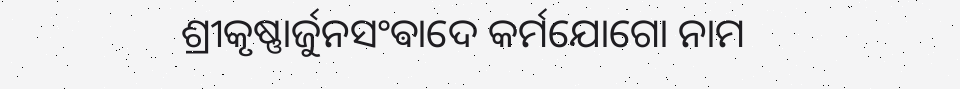ଶ୍ରୀକୃଷ୍ଣାର୍ଜୁନସଂଵାଦେ କର୍ମଯୋଗୋ ନାମ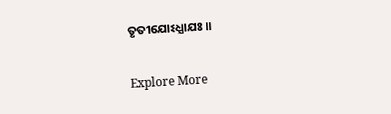ତୃତୀଯୋଽଧ୍ଯାଯଃ ॥

Explore More